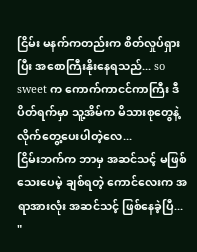ငြိမ်း မနက်ကတည်းက စိတ်လှုပ်ရှားပြီး အစောကြီးနိုးနေရသည်... so sweet က ကောက်ကာငင်ကာကြီး ဒီပိတ်ရက်မှာ သူ့အိမ်က မိသားစုတွေနဲ့ လိုက်တွေ့ပေးပါတဲ့လေ...
ငြိမ်းဘက်က ဘာမှ အဆင်သင့် မဖြစ်သေးပေမဲ့ ချစ်ရတဲ့ ကောင်လေးက အရာအားလုံး အဆင်သင့် ဖြစ်နေခဲ့ပြီ...
"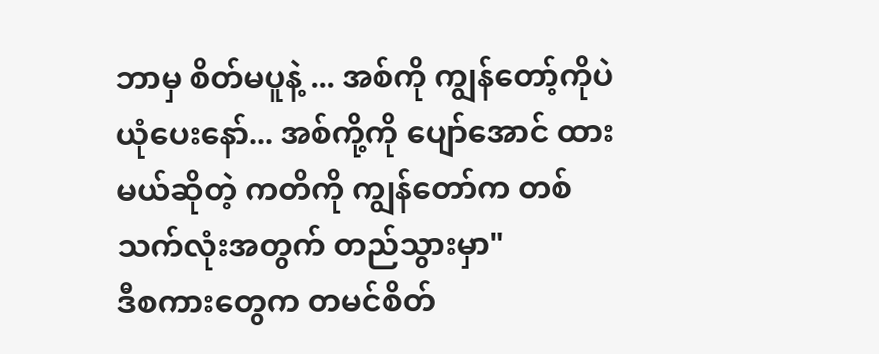ဘာမှ စိတ်မပူနဲ့ ... အစ်ကို ကျွန်တော့်ကိုပဲ ယုံပေးနော်... အစ်ကို့ကို ပျော်အောင် ထားမယ်ဆိုတဲ့ ကတိကို ကျွန်တော်က တစ်သက်လုံးအတွက် တည်သွားမှာ"
ဒီစကားတွေက တမင်စိတ်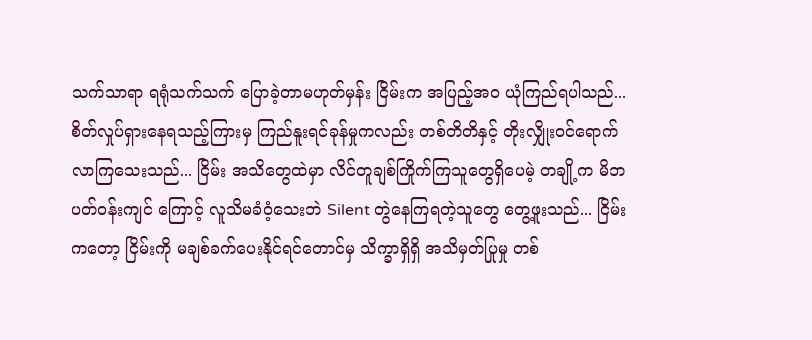သက်သာရာ ရရုံသက်သက် ပြောခဲ့တာမဟုတ်မှန်း ငြိမ်းက အပြည့်အဝ ယုံကြည်ရပါသည်...
စိတ်လှုပ်ရှားနေရသည့်ကြားမှ ကြည်နူးရင်ခုန်မှုကလည်း တစ်တိတိနှင့် တိုးလျှိုးဝင်ရောက်လာကြသေးသည်... ငြိမ်း အသိတွေထဲမှာ လိင်တူချစ်ကြိုက်ကြသူတွေရှိပေမဲ့ တချို့က မိဘ ပတ်ဝန်းကျင် ကြောင့် လူသိမခံဝံ့သေးဘဲ Silent တွဲနေကြရတဲ့သူတွေ တွေ့ဖူးသည်... ငြိမ်းကတော့ ငြိမ်းကို မချစ်ခက်ပေးနိုင်ရင်တောင်မှ သိက္ခာရှိရှိ အသိမှတ်ပြုမှု တစ်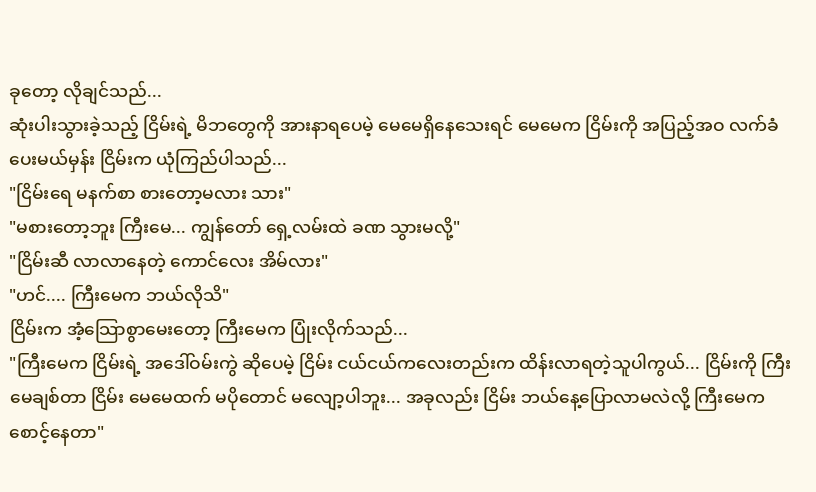ခုတော့ လိုချင်သည်...
ဆုံးပါးသွားခဲ့သည့် ငြိမ်းရဲ့ မိဘတွေကို အားနာရပေမဲ့ မေမေရှိနေသေးရင် မေမေက ငြိမ်းကို အပြည့်အဝ လက်ခံပေးမယ်မှန်း ငြိမ်းက ယုံကြည်ပါသည်...
"ငြိမ်းရေ မနက်စာ စားတော့မလား သား"
"မစားတော့ဘူး ကြီးမေ... ကျွန်တော် ရှေ့လမ်းထဲ ခဏ သွားမလို့"
"ငြိမ်းဆီ လာလာနေတဲ့ ကောင်လေး အိမ်လား"
"ဟင်.... ကြီးမေက ဘယ်လိုသိ"
ငြိမ်းက အံ့သြောစွာမေးတော့ ကြီးမေက ပြုံးလိုက်သည်...
"ကြီးမေက ငြိမ်းရဲ့ အဒေါ်ဝမ်းကွဲ ဆိုပေမဲ့ ငြိမ်း ငယ်ငယ်ကလေးတည်းက ထိန်းလာရတဲ့သူပါကွယ်... ငြိမ်းကို ကြီးမေချစ်တာ ငြိမ်း မေမေထက် မပိုတောင် မလျော့ပါဘူး... အခုလည်း ငြိမ်း ဘယ်နေ့ပြောလာမလဲလို့ ကြီးမေက စောင့်နေတာ"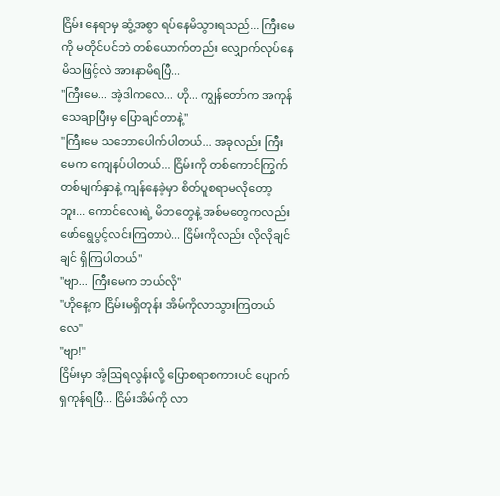ငြိမ်း နေရာမှ ဆွံ့အစွာ ရပ်နေမိသွားရသည်... ကြီးမေကို မတိုင်ပင်ဘဲ တစ်ယောက်တည်း လျှောက်လုပ်နေမိသဖြင့်လဲ အားနာမိရပြီ...
"ကြီးမေ... အဲ့ဒါကလေ... ဟို... ကျွန်တော်က အကုန်သေချာပြီးမှ ပြောချင်တာနဲ့"
"ကြီးမေ သဘောပေါက်ပါတယ်... အခုလည်း ကြီးမေက ကျေနပ်ပါတယ်... ငြိမ်းကို တစ်ကောင်ကြွက် တစ်မျက်နှာနဲ့ ကျန်နေခဲ့မှာ စိတ်ပူစရာမလိုတော့ဘူး... ကောင်လေးရဲ့ မိဘတွေနဲ့ အစ်မတွေကလည်း ဖော်ရွေပွင့်လင်းကြတာပဲ... ငြိမ်းကိုလည်း လိုလိုချင်ချင် ရှိကြပါတယ်"
"ဗျာ... ကြီးမေက ဘယ်လို"
"ဟိုနေ့က ငြိမ်းမရှိတုန်း အိမ်ကိုလာသွားကြတယ်လေ"
"ဗျာ!"
ငြိမ်းမှာ အံ့ဩရလွန်းလို့ ပြောစရာစကားပင် ပျောက်ရှကုန်ရပြီ... ငြိမ်းအိမ်ကို လာ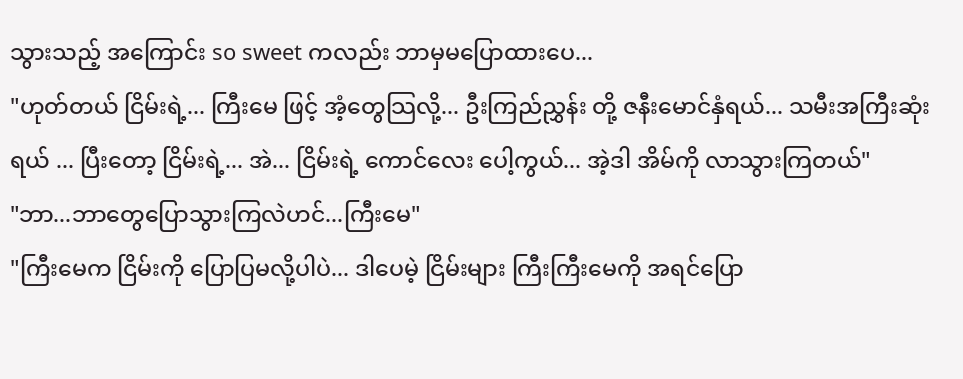သွားသည့် အကြောင်း so sweet ကလည်း ဘာမှမပြောထားပေ...
"ဟုတ်တယ် ငြိမ်းရဲ့... ကြီးမေ ဖြင့် အံ့တွေသြလို့... ဦးကြည်ညွှန်း တို့ ဇနီးမောင်နှံရယ်... သမီးအကြီးဆုံးရယ် ... ပြီးတော့ ငြိမ်းရဲ့... အဲ... ငြိမ်းရဲ့ ကောင်လေး ပေါ့ကွယ်... အဲ့ဒါ အိမ်ကို လာသွားကြတယ်"
"ဘာ...ဘာတွေပြောသွားကြလဲဟင်...ကြီးမေ"
"ကြီးမေက ငြိမ်းကို ပြောပြမလို့ပါပဲ... ဒါပေမဲ့ ငြိမ်းများ ကြီးကြီးမေကို အရင်ပြော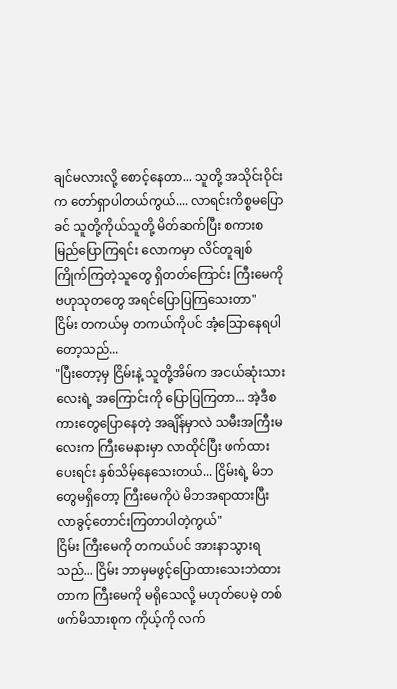ချင်မလားလို့ စောင့်နေတာ... သူတို့ အသိုင်းဝိုင်းက တော်ရှာပါတယ်ကွယ်.... လာရင်းကိစ္စမပြောခင် သူတို့ကိုယ်သူတို့ မိတ်ဆက်ပြီး စကားစမြည်ပြောကြရင်း လောကမှာ လိင်တူချစ်ကြိုက်ကြတဲ့သူတွေ ရှိတတ်ကြောင်း ကြီးမေကို ဗဟုသုတတွေ အရင်ပြောပြကြသေးတာ"
ငြိမ်း တကယ်မှ တကယ်ကိုပင် အံ့သြောနေရပါတော့သည်...
"ပြီးတော့မှ ငြိမ်းနဲ့ သူတို့အိမ်က အငယ်ဆုံးသားလေးရဲ့ အကြောင်းကို ပြောပြကြတာ... အဲ့ဒီစကားတွေပြောနေတဲ့ အချိန်မှာလဲ သမီးအကြီးမလေးက ကြီးမေနားမှာ လာထိုင်ပြီး ဖက်ထားပေးရင်း နှစ်သိမ့်နေသေးတယ်... ငြိမ်းရဲ့ မိဘတွေမရှိတော့ ကြီးမေကိုပဲ မိဘအရာထားပြီး လာခွင့်တောင်းကြတာပါတဲ့ကွယ်"
ငြိမ်း ကြီးမေကို တကယ်ပင် အားနာသွားရသည်... ငြိမ်း ဘာမှမဖွင့်ပြောထားသေးဘဲထားတာက ကြီးမေကို မရိုသေလို့ မဟုတ်ပေမဲ့ တစ်ဖက်မိသားစုက ကိုယ့်ကို လက်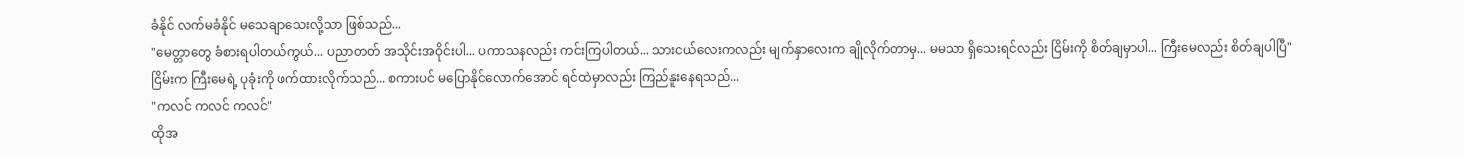ခံနိုင် လက်မခံနိုင် မသေချာသေးလို့သာ ဖြစ်သည်...
"မေတ္တာတွေ ခံစားရပါတယ်ကွယ်... ပညာတတ် အသိုင်းအဝိုင်းပါ... ပကာသနလည်း ကင်းကြပါတယ်... သားငယ်လေးကလည်း မျက်နှာလေးက ချိုလိုက်တာမှ... မမသာ ရှိသေးရင်လည်း ငြိမ်းကို စိတ်ချမှာပါ... ကြီးမေလည်း စိတ်ချပါပြီ"
ငြိမ်းက ကြီးမေရဲ့ ပုခုံးကို ဖက်ထားလိုက်သည်... စကားပင် မပြောနိုင်လောက်အောင် ရင်ထဲမှာလည်း ကြည်နူးနေရသည်...
"ကလင် ကလင် ကလင်"
ထိုအ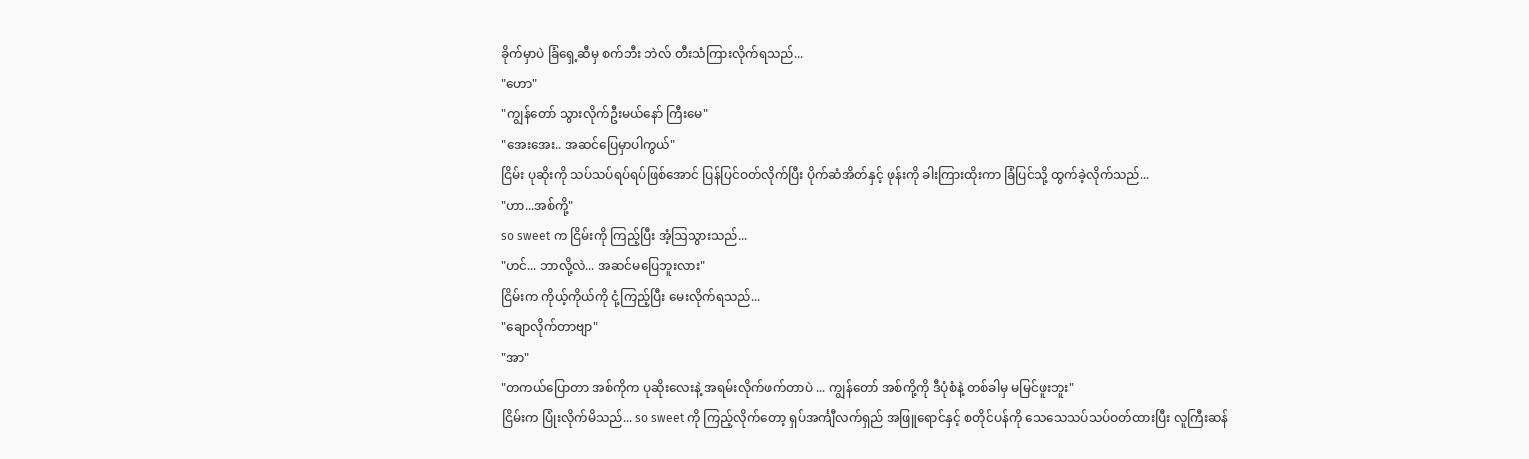ခိုက်မှာပဲ ခြံရှေ့ဆီမှ စက်ဘီး ဘဲလ် တီးသံကြားလိုက်ရသည်...
"ဟော"
"ကျွန်တော် သွားလိုက်ဦးမယ်နော် ကြီးမေ"
"အေးအေး.. အဆင်ပြေမှာပါကွယ်"
ငြိမ်း ပုဆိုးကို သပ်သပ်ရပ်ရပ်ဖြစ်အောင် ပြန်ပြင်ဝတ်လိုက်ပြီး ပိုက်ဆံအိတ်နှင့် ဖုန်းကို ခါးကြားထိုးကာ ခြံပြင်သို့ ထွက်ခဲ့လိုက်သည်...
"ဟာ...အစ်ကို့"
so sweet က ငြိမ်းကို ကြည့်ပြီး အံ့ဩသွားသည်...
"ဟင်... ဘာလို့လဲ... အဆင်မပြေဘူးလား"
ငြိမ်းက ကိုယ့်ကိုယ်ကို ငုံ့ကြည့်ပြီး မေးလိုက်ရသည်...
"ချောလိုက်တာဗျာ"
"အာ"
"တကယ်ပြောတာ အစ်ကိုက ပုဆိုးလေးနဲ့ အရမ်းလိုက်ဖက်တာပဲ ... ကျွန်တော် အစ်ကို့ကို ဒီပုံစံနဲ့ တစ်ခါမှ မမြင်ဖူးဘူး"
ငြိမ်းက ပြုံးလိုက်မိသည်... so sweet ကို ကြည့်လိုက်တော့ ရှပ်အင်္ကျီလက်ရှည် အဖြူရောင်နှင့် စတိုင်ပန်ကို သေသေသပ်သပ်ဝတ်ထားပြီး လူကြီးဆန်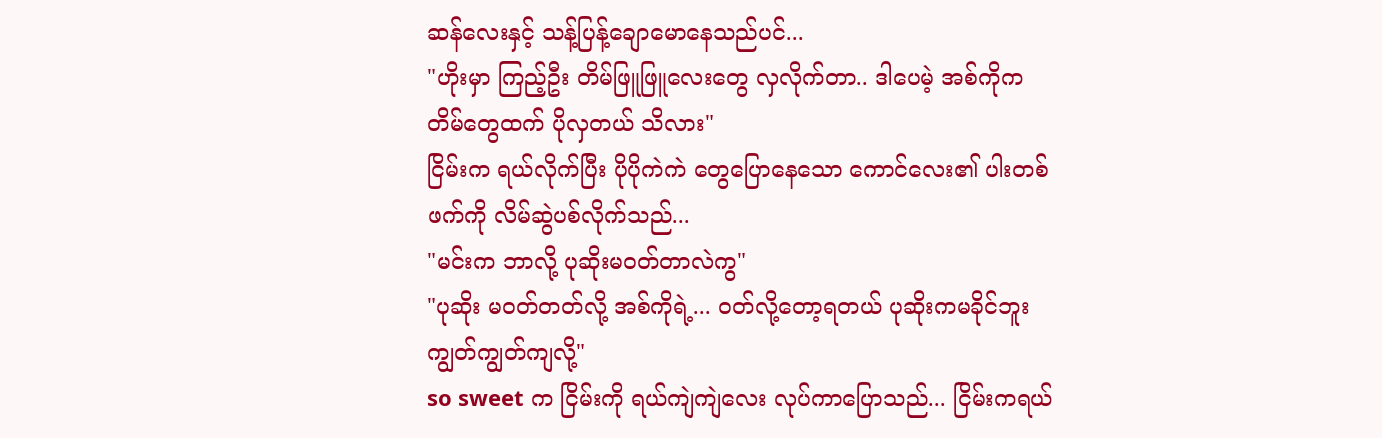ဆန်လေးနှင့် သန့်ပြန့်ချောမောနေသည်ပင်...
"ဟိုးမှာ ကြည့်ဦး တိမ်ဖြူဖြူလေးတွေ လှလိုက်တာ.. ဒါပေမဲ့ အစ်ကိုက တိမ်တွေထက် ပိုလှတယ် သိလား"
ငြိမ်းက ရယ်လိုက်ပြီး ပိုပိုကဲကဲ တွေပြောနေသော ကောင်လေး၏ ပါးတစ်ဖက်ကို လိမ်ဆွဲပစ်လိုက်သည်...
"မင်းက ဘာလို့ ပုဆိုးမဝတ်တာလဲကွ"
"ပုဆိုး မဝတ်တတ်လို့ အစ်ကိုရဲ့... ဝတ်လို့တော့ရတယ် ပုဆိုးကမခိုင်ဘူး ကျွတ်ကျွတ်ကျလို့"
so sweet က ငြိမ်းကို ရယ်ကျဲကျဲလေး လုပ်ကာပြောသည်... ငြိမ်းကရယ်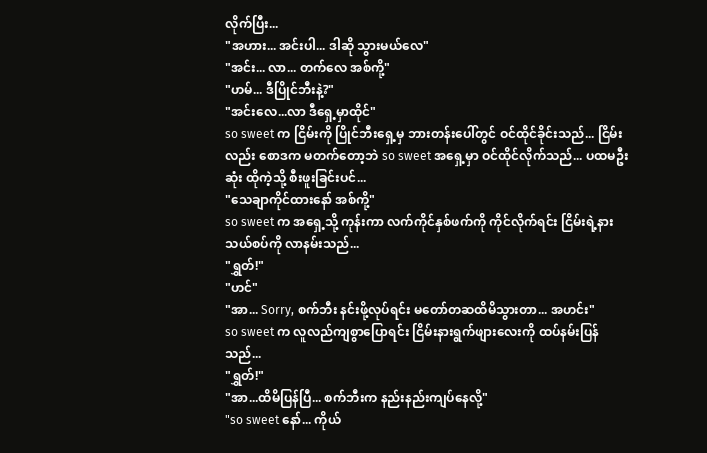လိုက်ပြီး...
"အဟား... အင်းပါ... ဒါဆို သွားမယ်လေ"
"အင်း... လာ... တက်လေ အစ်ကို့"
"ဟမ်... ဒီပြိုင်ဘီးနဲ့?"
"အင်းလေ...လာ ဒီရှေ့မှာထိုင်"
so sweet က ငြိမ်းကို ပြိုင်ဘီးရှေ့မှ ဘားတန်းပေါ်တွင် ဝင်ထိုင်ခိုင်းသည်... ငြိမ်းလည်း စောဒက မတက်တော့ဘဲ so sweet အရှေ့မှာ ဝင်ထိုင်လိုက်သည်... ပထမဦးဆုံး ထိုကဲ့သို့ စီးဖူးခြင်းပင်...
"သေချာကိုင်ထားနော် အစ်ကို့"
so sweet က အရှေ့သို့ ကုန်းကာ လက်ကိုင်နှစ်ဖက်ကို ကိုင်လိုက်ရင်း ငြိမ်းရဲ့နားသယ်စပ်ကို လာနမ်းသည်...
"ရွှတ်!"
"ဟင်"
"အာ... Sorry, စက်ဘီး နင်းဖို့လုပ်ရင်း မတော်တဆထိမိသွားတာ... အဟင်း"
so sweet က လူလည်ကျစွာပြောရင်း ငြိမ်းနားရွက်ဖျားလေးကို ထပ်နမ်းပြန်သည်...
"ရွှတ်!"
"အာ...ထိမိပြန်ပြီ... စက်ဘီးက နည်းနည်းကျပ်နေလို့"
"so sweet နော်... ကိုယ်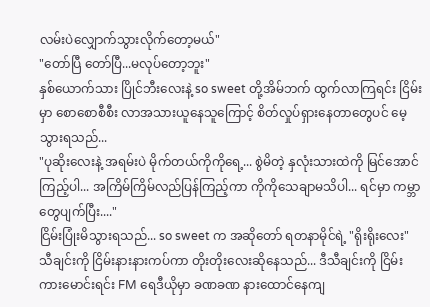လမ်းပဲလျှောက်သွားလိုက်တော့မယ်"
"တော်ပြီ တော်ပြီ...မလုပ်တော့ဘူး"
နှစ်ယောက်သား ပြိုင်ဘီးလေးနဲ့ so sweet တို့အိမ်ဘက် ထွက်လာကြရင်း ငြိမ်းမှာ စောစောစီစီး လာအသားယူနေသူကြောင့် စိတ်လှုပ်ရှားနေတာတွေပင် မေ့သွားရသည်...
"ပုဆိုးလေးနဲ့ အရမ်းပဲ မိုက်တယ်ကိုကိုရေ့... စွဲမိတဲ့ နှလုံးသားထဲကို မြင်အောင်ကြည့်ပါ... အကြိမ်ကြိမ်လည်ပြန်ကြည့်ကာ ကိုကိုသေချာမသိပါ... ရင်မှာ ကမ္ဘာတွေပျက်ပြီး...."
ငြိမ်းပြုံးမိသွားရသည်... so sweet က အဆိုတော် ရတနာမိုင်ရဲ့ "ရိုးရိုးလေး" သီချင်းကို ငြိမ်းနားနားကပ်ကာ တိုးတိုးလေးဆိုနေသည်... ဒီသီချင်းကို ငြိမ်း ကားမောင်းရင်း FM ရေဒီယိုမှာ ခဏခဏ နားထောင်နေကျ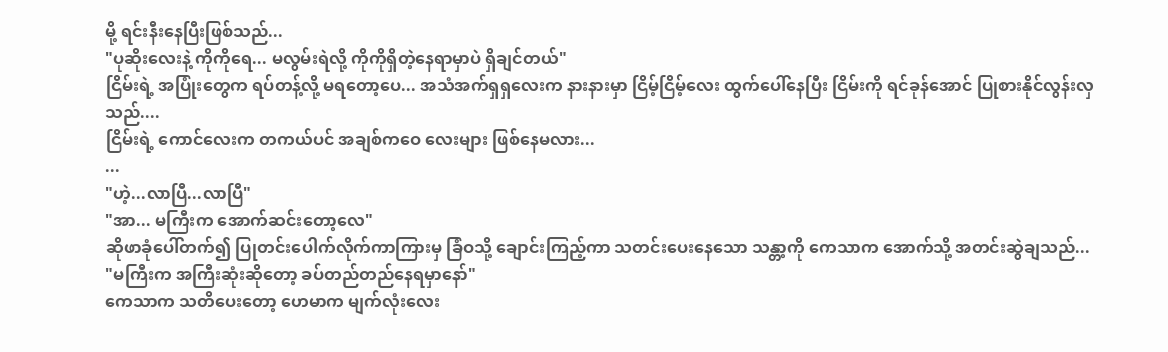မို့ ရင်းနီးနေပြီးဖြစ်သည်...
"ပုဆိုးလေးနဲ့ ကိုကိုရေ... မလွမ်းရဲလို့ ကိုကိုရှိတဲ့နေရာမှာပဲ ရှိချင်တယ်"
ငြိမ်းရဲ့ အပြုံးတွေက ရပ်တန့်လို့ မရတော့ပေ... အသံအက်ရှရှလေးက နားနားမှာ ငြိမ့်ငြိမ့်လေး ထွက်ပေါ်နေပြီး ငြိမ်းကို ရင်ခုန်အောင် ပြုစားနိုင်လွန်းလှသည်....
ငြိမ်းရဲ့ ကောင်လေးက တကယ်ပင် အချစ်ကဝေ လေးများ ဖြစ်နေမလား...
...
"ဟဲ့...လာပြီ...လာပြီ"
"အာ... မကြီးက အောက်ဆင်းတော့လေ"
ဆိုဖာခုံပေါ်တက်၍ ပြုတင်းပေါက်လိုက်ကာကြားမှ ခြံဝသို့ ချောင်းကြည့်ကာ သတင်းပေးနေသော သန္တာ့ကို ကေသာက အောက်သို့ အတင်းဆွဲချသည်...
"မကြီးက အကြီးဆုံးဆိုတော့ ခပ်တည်တည်နေရမှာနော်"
ကေသာက သတိပေးတော့ ဟေမာက မျက်လုံးလေး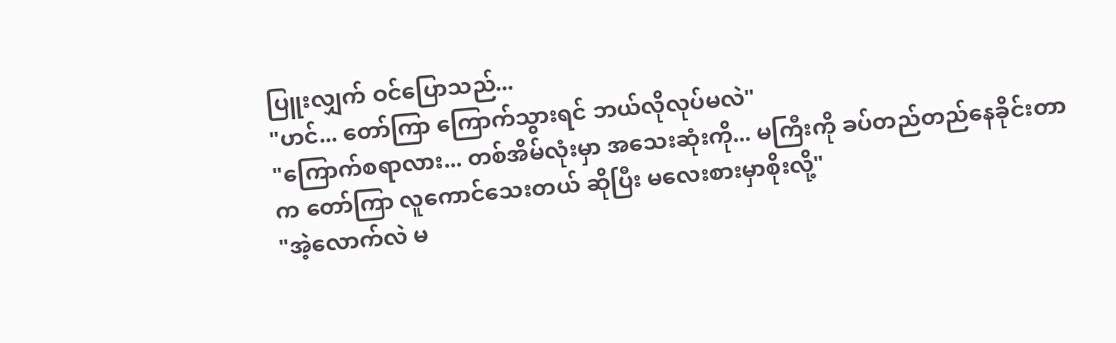ပြူးလျှက် ဝင်ပြောသည်...
"ဟင်... တော်ကြာ ကြောက်သွားရင် ဘယ်လိုလုပ်မလဲ"
"ကြောက်စရာလား... တစ်အိမ်လုံးမှာ အသေးဆုံးကို... မကြီးကို ခပ်တည်တည်နေခိုင်းတာက တော်ကြာ လူကောင်သေးတယ် ဆိုပြီး မလေးစားမှာစိုးလို့"
"အဲ့လောက်လဲ မ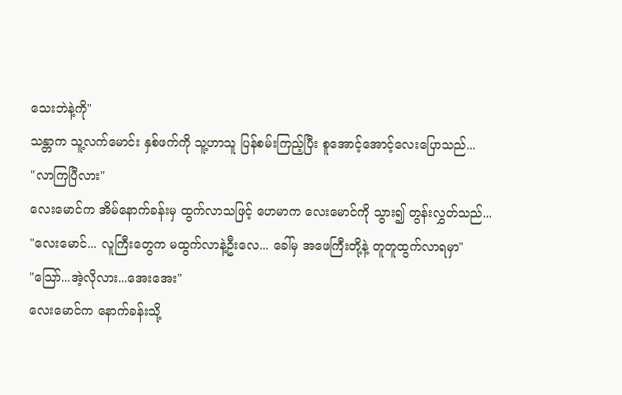သေးဘဲနဲ့ကို"
သန္တာက သူ့လက်မောင်း နှစ်ဖက်ကို သူ့ဟာသူ ပြန်စမ်းကြည့်ပြီး စူအောင့်အောင့်လေးပြောသည်...
"လာကြပြီလား"
လေးမောင်က အိမ်နောက်ခန်းမှ ထွက်လာသဖြင့် ဟေမာက လေးမောင်ကို သွား၍ တွန်းလွှတ်သည်...
"လေးမောင်... လူကြီးတွေက မထွက်လာနဲ့ဦးလေ... ခေါ်မှ အဖေကြီးတို့နဲ့ တူတူထွက်လာရမှာ"
"သြော်...အဲ့လိုလား...အေးအေး"
လေးမောင်က နောက်ခန်းသို့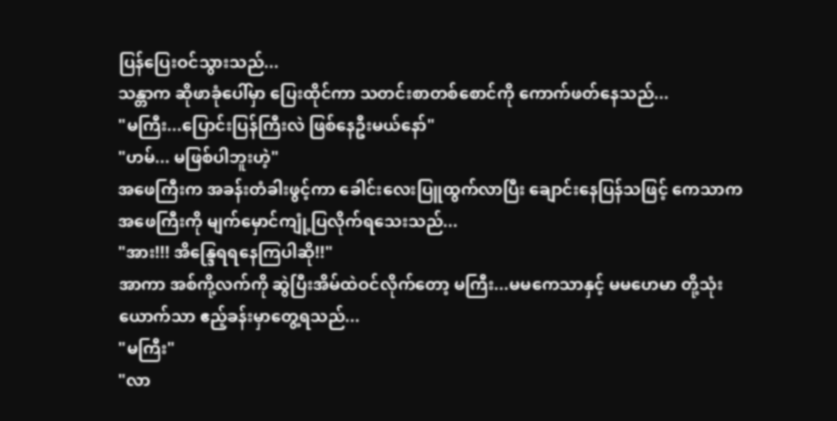ပြန်ပြေးဝင်သွားသည်...
သန္တာက ဆိုဖာခုံပေါ်မှာ ပြေးထိုင်ကာ သတင်းစာတစ်စောင်ကို ကောက်ဖတ်နေသည်...
"မကြီး...ပြောင်းပြန်ကြီးလဲ ဖြစ်နေဦးမယ်နော်"
"ဟမ်... မဖြစ်ပါဘူးဟဲ့"
အဖေကြီးက အခန်းတံခါးဖွင့်ကာ ခေါင်းလေးပြူထွက်လာပြီး ချောင်းနေပြန်သဖြင့် ကေသာက အဖေကြီးကို မျက်မှောင်ကျုံ့ပြလိုက်ရသေးသည်...
"အား!!! အိန္ဒြေရရနေကြပါဆို!!"
အာကာ အစ်ကို့လက်ကို ဆွဲပြီးအိမ်ထဲဝင်လိုက်တော့ မကြီး...မမကေသာနှင့် မမဟေမာ တို့သုံးယောက်သာ ဧည့်ခန်းမှာတွေ့ရသည်...
"မကြီး"
"လာ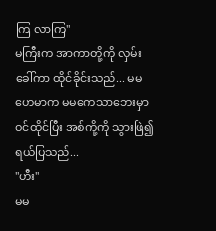ကြ လာကြ"
မကြီးက အာကာတို့ကို လှမ်းခေါ်ကာ ထိုင်ခိုင်းသည်... မမဟေမာက မမကေသာဘေးမှာ ဝင်ထိုင်ပြီး အစ်ကို့ကို သွားဖြဲ၍ ရယ်ပြသည်...
"ဟီး"
မမ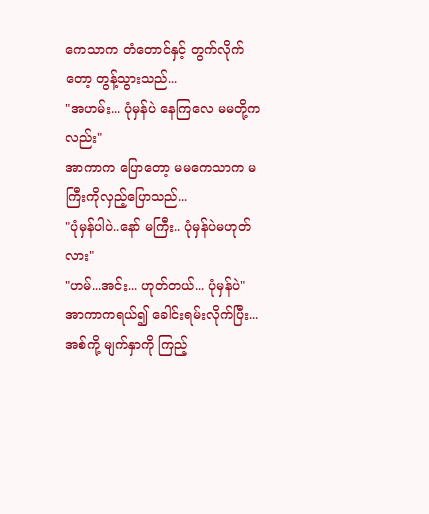ကေသာက တံတောင်နှင့် တွက်လိုက်တော့ တွန့်သွားသည်...
"အဟမ်း... ပုံမှန်ပဲ နေကြလေ မမတို့ကလည်း"
အာကာက ပြောတော့ မမကေသာက မကြီးကိုလှည့်ပြောသည်...
"ပုံမှန်ပါပဲ..နော် မကြီး.. ပုံမှန်ပဲမဟုတ်လား"
"ဟမ်...အင်း... ဟုတ်တယ်... ပုံမှန်ပဲ"
အာကာကရယ်၍ ခေါင်းရမ်းလိုက်ပြီး... အစ်ကို့ မျက်နှာကို ကြည့်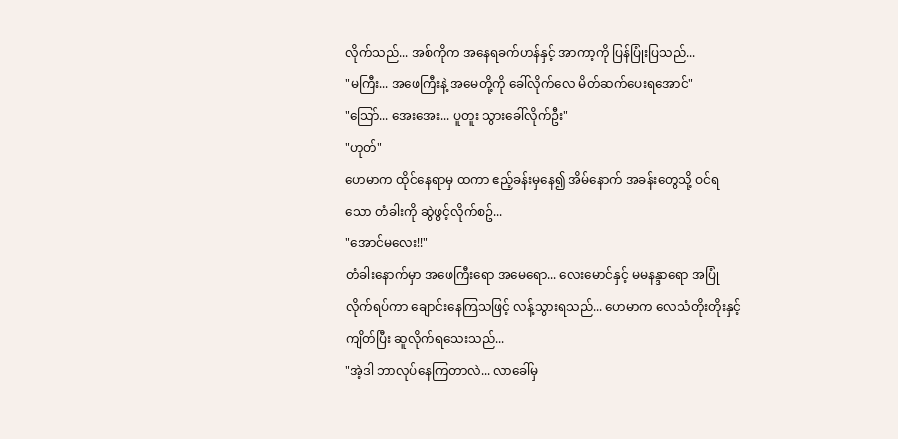လိုက်သည်... အစ်ကိုက အနေရခက်ဟန်နှင့် အာကာ့ကို ပြန်ပြုံးပြသည်...
"မကြီး... အဖေကြီးနဲ့ အမေတို့ကို ခေါ်လိုက်လေ မိတ်ဆက်ပေးရအောင်"
"သြော်... အေးအေး... ပူတူး သွားခေါ်လိုက်ဦး"
"ဟုတ်"
ဟေမာက ထိုင်နေရာမှ ထကာ ဧည့်ခန်းမှနေ၍ အိမ်နောက် အခန်းတွေသို့ ဝင်ရသော တံခါးကို ဆွဲဖွင့်လိုက်စဥ်...
"အောင်မလေး!!"
တံခါးနောက်မှာ အဖေကြီးရော အမေရော... လေးမောင်နှင့် မမနန္ဒာရော အပြုံလိုက်ရပ်ကာ ချောင်းနေကြသဖြင့် လန့်သွားရသည်... ဟေမာက လေသံတိုးတိုးနှင့် ကျိတ်ပြီး ဆူလိုက်ရသေးသည်...
"အဲ့ဒါ ဘာလုပ်နေကြတာလဲ... လာခေါ်မှ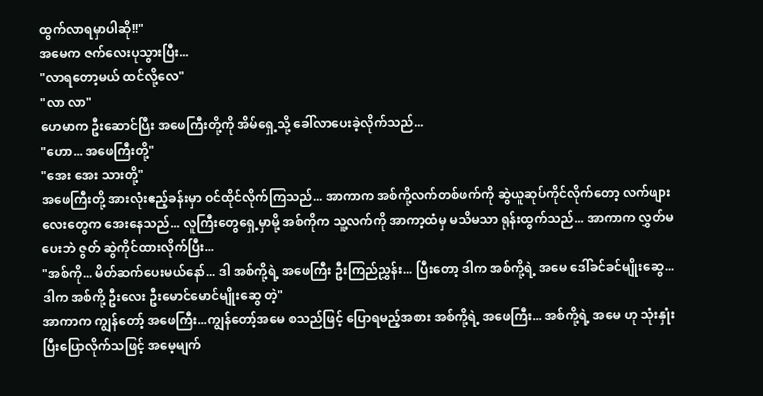ထွက်လာရမှာပါဆို!!"
အမေက ဇက်လေးပုသွားပြီး...
"လာရတော့မယ် ထင်လို့လေ"
"လာ လာ"
ဟေမာက ဦးဆောင်ပြီး အဖေကြီးတို့ကို အိမ်ရှေ့သို့ ခေါ်လာပေးခဲ့လိုက်သည်...
"ဟော... အဖေကြီးတို့"
"အေး အေး သားတို့"
အဖေကြီးတို့ အားလုံးဧည့်ခန်းမှာ ဝင်ထိုင်လိုက်ကြသည်... အာကာက အစ်ကို့လက်တစ်ဖက်ကို ဆွဲယူဆုပ်ကိုင်လိုက်တော့ လက်ဖျားလေးတွေက အေးနေသည်... လူကြီးတွေရှေ့မှာမို့ အစ်ကိုက သူ့လက်ကို အာကာ့ထံမှ မသိမသာ ရုန်းထွက်သည်... အာကာက လွှတ်မပေးဘဲ ဇွတ် ဆွဲကိုင်ထားလိုက်ပြီး...
"အစ်ကို... မိတ်ဆက်ပေးမယ်နော်... ဒါ အစ်ကို့ရဲ့ အဖေကြီး ဦးကြည်ညွှန်း... ပြီးတော့ ဒါက အစ်ကို့ရဲ့ အမေ ဒေါ်ခင်ခင်မျိုးဆွေ... ဒါက အစ်ကို့ ဦးလေး ဦးမောင်မောင်မျိုးဆွေ တဲ့"
အာကာက ကျွန်တော့် အဖေကြီး...ကျွန်တော့်အမေ စသည်ဖြင့် ပြောရမည့်အစား အစ်ကို့ရဲ့ အဖေကြီး... အစ်ကို့ရဲ့ အမေ ဟု သုံးနှုံးပြီးပြောလိုက်သဖြင့် အမေ့မျက်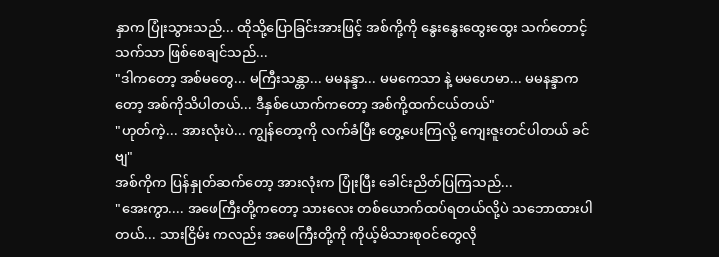နှာက ပြုံးသွားသည်... ထိုသို့ပြောခြင်းအားဖြင့် အစ်ကို့ကို နွေးနွေးထွေးထွေး သက်တောင့်သက်သာ ဖြစ်စေချင်သည်...
"ဒါကတော့ အစ်မတွေ... မကြီးသန္တာ... မမနန္ဒာ... မမကေသာ နဲ့ မမဟေမာ... မမနန္ဒာကတော့ အစ်ကိုသိပါတယ်... ဒီနှစ်ယောက်ကတော့ အစ်ကို့ထက်ငယ်တယ်"
"ဟုတ်ကဲ့... အားလုံးပဲ... ကျွန်တော့ကို လက်ခံပြီး တွေ့ပေးကြလို့ ကျေးဇူးတင်ပါတယ် ခင်ဗျ"
အစ်ကိုက ပြန်နှုတ်ဆက်တော့ အားလုံးက ပြုံးပြီး ခေါင်းညိတ်ပြကြသည်...
"အေးကွာ.... အဖေကြီးတို့ကတော့ သားလေး တစ်ယောက်ထပ်ရတယ်လို့ပဲ သဘောထားပါတယ်... သားငြိမ်း ကလည်း အဖေကြီးတို့ကို ကိုယ့်မိသားစုဝင်တွေလို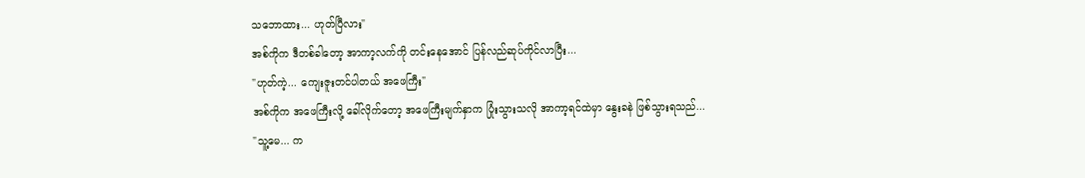သဘောထား... ဟုတ်ပြီလား"
အစ်ကိုက ဒီတစ်ခါတော့ အာကာ့လက်ကို တင်းနေအောင် ပြန်လည်ဆုပ်ကိုင်လာပြီး...
"ဟုတ်ကဲ့... ကျေးဇူးတင်ပါတယ် အဖေကြီး"
အစ်ကိုက အဖေကြီးလို့ ခေါ်လိုက်တော့ အဖေကြီးမျက်နှာက ပြုံးသွားသလို အာကာ့ရင်ထဲမှာ နွေးခနဲ ဖြစ်သွားရသည်...
"သူ့မေ... က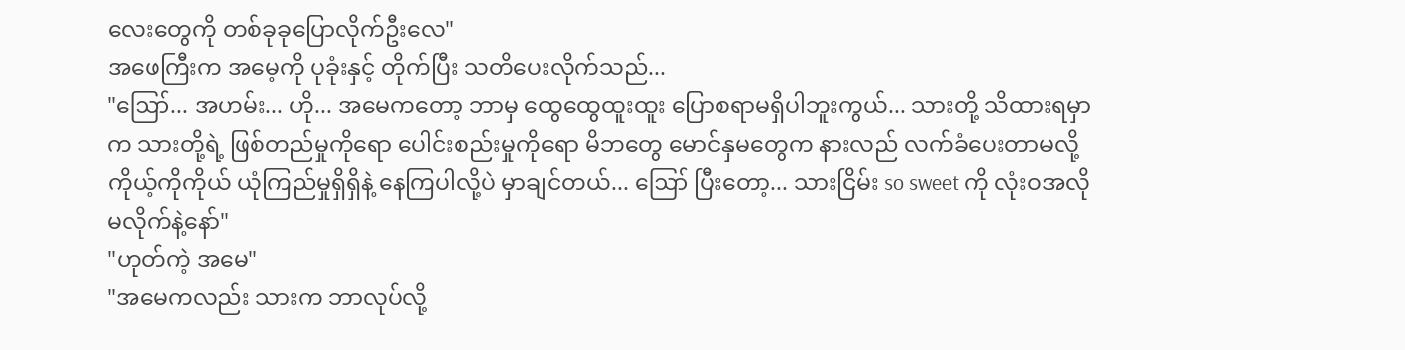လေးတွေကို တစ်ခုခုပြောလိုက်ဦးလေ"
အဖေကြီးက အမေ့ကို ပုခုံးနှင့် တိုက်ပြီး သတိပေးလိုက်သည်...
"ဪ... အဟမ်း... ဟို... အမေကတော့ ဘာမှ ထွေထွေထူးထူး ပြောစရာမရှိပါဘူးကွယ်... သားတို့ သိထားရမှာက သားတို့ရဲ့ ဖြစ်တည်မှုကိုရော ပေါင်းစည်းမှုကိုရော မိဘတွေ မောင်နှမတွေက နားလည် လက်ခံပေးတာမလို့ ကိုယ့်ကိုကိုယ် ယုံကြည်မှုရှိရှိနဲ့ နေကြပါလို့ပဲ မှာချင်တယ်... ဪ ပြီးတော့... သားငြိမ်း so sweet ကို လုံးဝအလိုမလိုက်နဲ့နော်"
"ဟုတ်ကဲ့ အမေ"
"အမေကလည်း သားက ဘာလုပ်လို့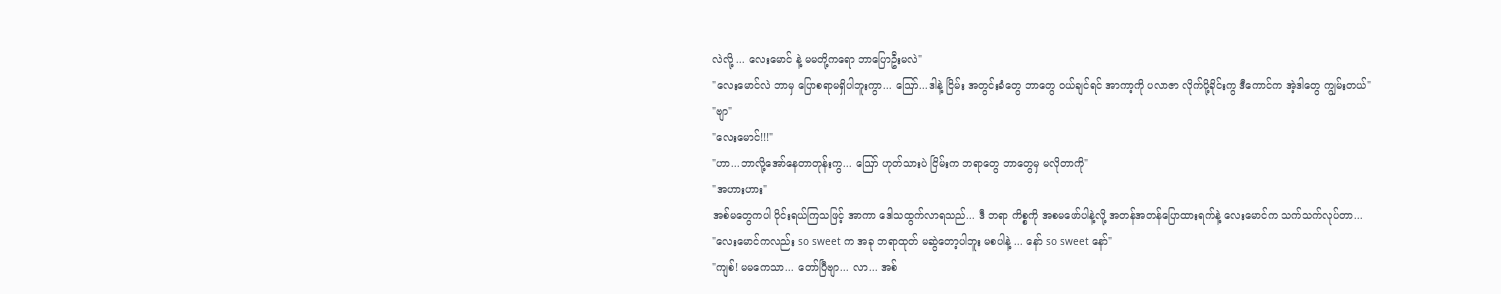လဲလို့ ... လေးမောင် နဲ့ မမတို့ကရော ဘာပြောဦးမလဲ"
"လေးမောင်လဲ ဘာမှ ပြောစရာမရှိပါဘူးကွာ... ဪ...ဒါနဲ့ ငြိမ်း အတွင်းခံတွေ ဘာတွေ ဝယ်ချင်ရင် အာကာ့ကို ပလာဇာ လိုက်ပို့ခိုင်းကွ ဒီကောင်က အဲ့ဒါတွေ ကျွမ်းတယ်"
"ဗျာ"
"လေးမောင်!!!"
"ဟာ...ဘာလို့အော်နေတာတုန်းကွ... ဪ ဟုတ်သားပဲ ငြိမ်းက ဘရာတွေ ဘာတွေမှ မလိုတာကို"
"အဟားဟား"
အစ်မတွေကပါ ဝိုင်းရယ်ကြသဖြင့် အာကာ ဒေါသထွက်လာရသည်... ဒီ ဘရာ ကိစ္စကို အစမဖော်ပါနဲ့လို့ အတန်အတန်ပြောထားရက်နဲ့ လေးမောင်က သက်သက်လုပ်တာ...
"လေးမောင်ကလည်း so sweet က အခု ဘရာထုတ် မဆွဲတော့ပါဘူး မစပါနဲ့ ... နော် so sweet နော်"
"ကျစ်! မမကေသာ... တော်ပြီဗျာ... လာ... အစ်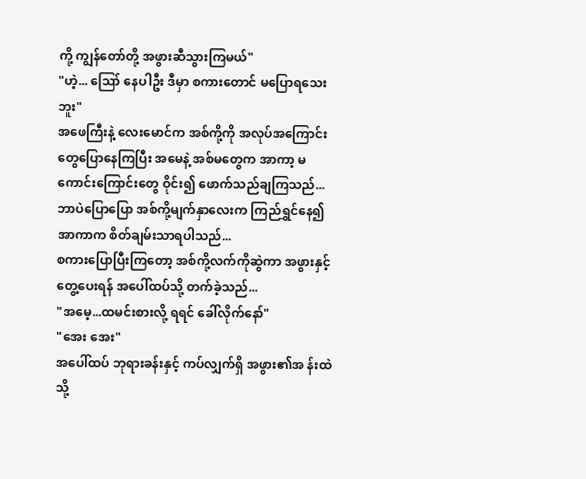ကို့ ကျွန်တော်တို့ အဖွားဆီသွားကြမယ်"
"ဟဲ့... ဪ နေပါဦး ဒီမှာ စကားတောင် မပြောရသေးဘူး"
အဖေကြီးနဲ့ လေးမောင်က အစ်ကို့ကို အလုပ်အကြောင်းတွေပြောနေကြပြီး အမေနဲ့ အစ်မတွေက အာကာ့ မကောင်းကြောင်းတွေ ဝိုင်း၍ ဖောက်သည်ချကြသည်...
ဘာပဲပြောပြော အစ်ကို့မျက်နှာလေးက ကြည်ရွှင်နေ၍ အာကာက စိတ်ချမ်းသာရပါသည်...
စကားပြောပြီးကြတော့ အစ်ကို့လက်ကိုဆွဲကာ အဖွားနှင့်တွေ့ပေးရန် အပေါ်ထပ်သို့ တက်ခဲ့သည်...
"အမေ့...ထမင်းစားလို့ ရရင် ခေါ်လိုက်နော်"
"အေး အေး"
အပေါ်ထပ် ဘုရားခန်းနှင့် ကပ်လျှက်ရှိ အဖွား၏အ န်းထဲသို့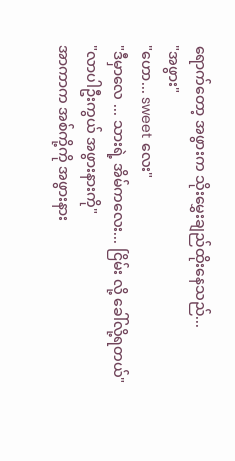ရောက်တော့ အဖွားက သိုးမွှေးချည်ထိုးနေသည်...
"အဖွား"
"ဟော... sweet လေး"
"ဒီမှာလေ ... သားရဲ့ အိမ်ကလေး... ငြိမ်း လို့ ခေါ်လို့ရတယ်"
"လာပါဦးကွယ် အဖွားနားကို"
အာကာက အစ်ကို့ကို အဖွားနား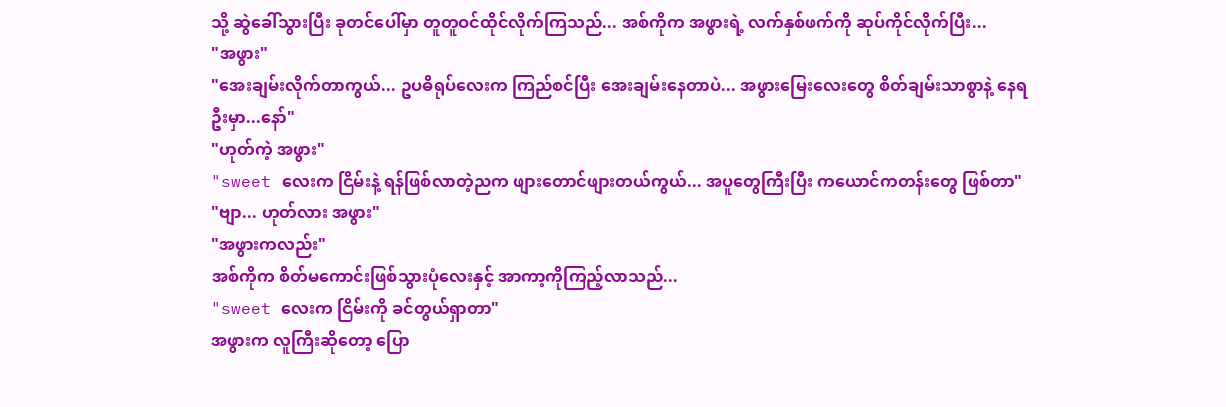သို့ ဆွဲခေါ်သွားပြီး ခုတင်ပေါ်မှာ တူတူဝင်ထိုင်လိုက်ကြသည်... အစ်ကိုက အဖွားရဲ့ လက်နှစ်ဖက်ကို ဆုပ်ကိုင်လိုက်ပြီး...
"အဖွား"
"အေးချမ်းလိုက်တာကွယ်... ဥပဓိရုပ်လေးက ကြည်စင်ပြီး အေးချမ်းနေတာပဲ... အဖွားမြေးလေးတွေ စိတ်ချမ်းသာစွာနဲ့ နေရဦးမှာ...နော်"
"ဟုတ်ကဲ့ အဖွား"
"sweet လေးက ငြိမ်းနဲ့ ရန်ဖြစ်လာတဲ့ညက ဖျားတောင်ဖျားတယ်ကွယ်... အပူတွေကြီးပြီး ကယောင်ကတန်းတွေ ဖြစ်တာ"
"ဗျာ... ဟုတ်လား အဖွား"
"အဖွားကလည်း"
အစ်ကိုက စိတ်မကောင်းဖြစ်သွားပုံလေးနှင့် အာကာ့ကိုကြည့်လာသည်...
"sweet လေးက ငြိမ်းကို ခင်တွယ်ရှာတာ"
အဖွားက လူကြီးဆိုတော့ ပြော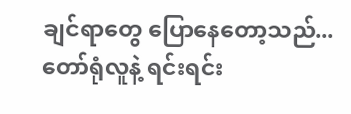ချင်ရာတွေ ပြောနေတော့သည်... တော်ရုံလူနဲ့ ရင်းရင်း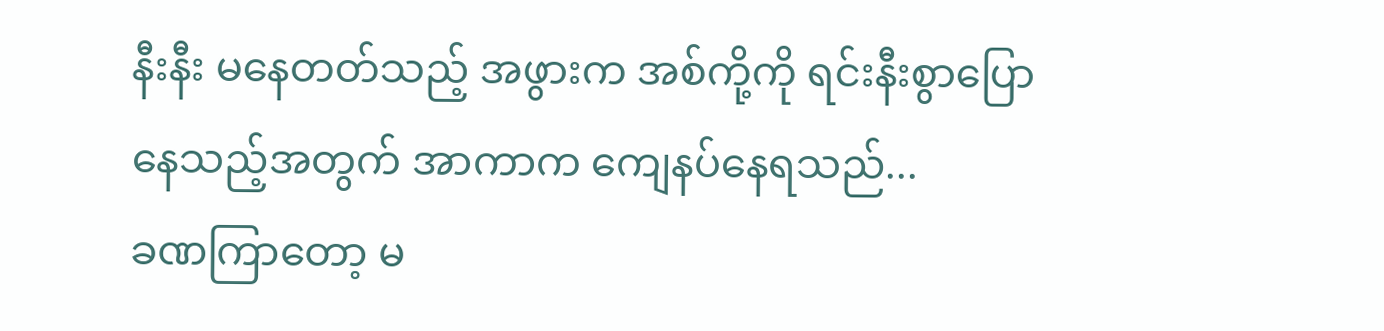နီးနီး မနေတတ်သည့် အဖွားက အစ်ကို့ကို ရင်းနီးစွာပြောနေသည့်အတွက် အာကာက ကျေနပ်နေရသည်...
ခဏကြာတော့ မ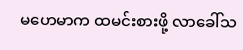မဟေမာက ထမင်းစားဖို့ လာခေါ်သ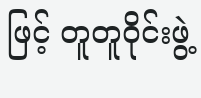ဖြင့် တူတူဝိုင်းဖွဲ့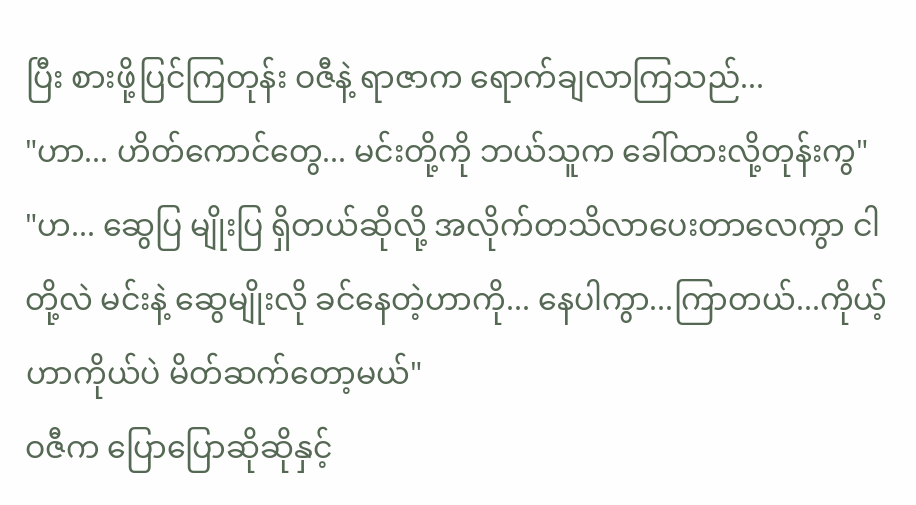ပြီး စားဖို့ပြင်ကြတုန်း ဝဇီနဲ့ ရာဇာက ရောက်ချလာကြသည်...
"ဟာ... ဟိတ်ကောင်တွေ... မင်းတို့ကို ဘယ်သူက ခေါ်ထားလို့တုန်းကွ"
"ဟ... ဆွေပြ မျိုးပြ ရှိတယ်ဆိုလို့ အလိုက်တသိလာပေးတာလေကွာ ငါတို့လဲ မင်းနဲ့ ဆွေမျိုးလို ခင်နေတဲ့ဟာကို... နေပါကွာ...ကြာတယ်...ကိုယ့်ဟာကိုယ်ပဲ မိတ်ဆက်တော့မယ်"
ဝဇီက ပြောပြောဆိုဆိုနှင့်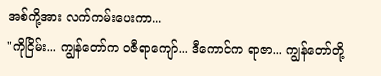အစ်ကို့အား လက်ကမ်းပေးကာ...
"ကိုငြိမ်း... ကျွန်တော်က ဝဇီရာကျော်... ဒီကောင်က ရာဇာ... ကျွန်တော်တို့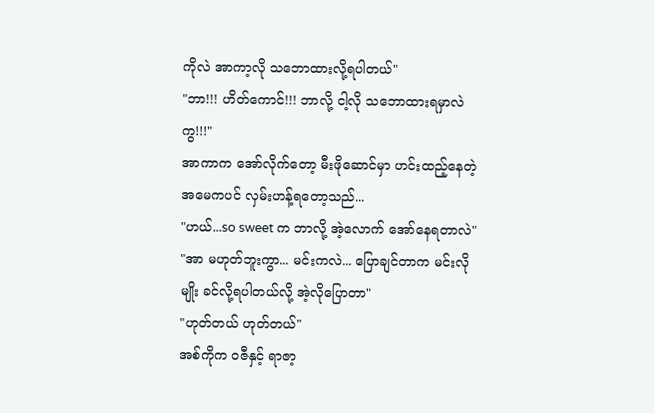ကိုလဲ အာကာ့လို သဘောထားလို့ရပါတယ်"
"ဘာ!!! ဟိတ်ကောင်!!! ဘာလို့ ငါ့လို သဘောထားရမှာလဲကွ!!!"
အာကာက အော်လိုက်တော့ မီးဖိုဆောင်မှာ ဟင်းထည့်နေတဲ့ အမေကပင် လှမ်းဟန့်ရတော့သည်...
"ဟယ်...so sweet က ဘာလို့ အဲ့လောက် အော်နေရတာလဲ"
"အာ မဟုတ်ဘူးကွာ... မင်းကလဲ... ပြောချင်တာက မင်းလိုမျိုး ခင်လို့ရပါတယ်လို့ အဲ့လိုပြောတာ"
"ဟုတ်တယ် ဟုတ်တယ်"
အစ်ကိုက ဝဇီနှင့် ရာဇာ့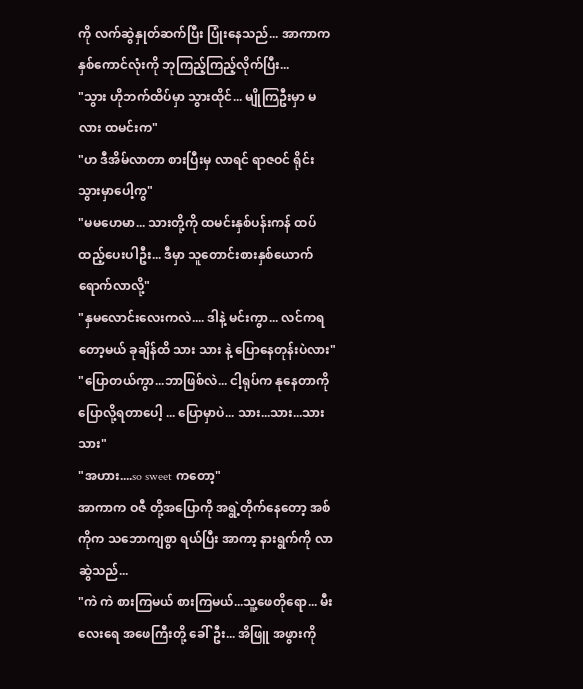ကို လက်ဆွဲနှုတ်ဆက်ပြီး ပြုံးနေသည်... အာကာက နှစ်ကောင်လုံးကို ဘုကြည့်ကြည့်လိုက်ပြီး...
"သွား ဟိုဘက်ထိပ်မှာ သွားထိုင်... မျိုကြဦးမှာ မလား ထမင်းက"
"ဟ ဒီအိမ်လာတာ စားပြီးမှ လာရင် ရာဇဝင် ရိုင်းသွားမှာပေါ့ကွ"
"မမဟေမာ... သားတို့ကို ထမင်းနှစ်ပန်းကန် ထပ်ထည့်ပေးပါဦး... ဒီမှာ သူတောင်းစားနှစ်ယောက် ရောက်လာလို့"
"နှမလောင်းလေးကလဲ.... ဒါနဲ့ မင်းကွာ... လင်ကရတော့မယ် ခုချိန်ထိ သား သား နဲ့ ပြောနေတုန်းပဲလား"
"ပြောတယ်ကွာ...ဘာဖြစ်လဲ... ငါ့ရုပ်က နုနေတာကို ပြောလို့ရတာပေါ့ ... ပြောမှာပဲ... သား...သား...သား သား"
"အဟား....so sweet ကတော့"
အာကာက ဝဇီ တို့အပြောကို အရွဲ့တိုက်နေတော့ အစ်ကိုက သဘောကျစွာ ရယ်ပြီး အာကာ့ နားရွက်ကို လာဆွဲသည်...
"ကဲ ကဲ စားကြမယ် စားကြမယ်...သူ့ဖေတိုရော... မီးလေးရေ အဖေကြီးတို့ ခေါ်ဦး... အိဖြူ အဖွားကို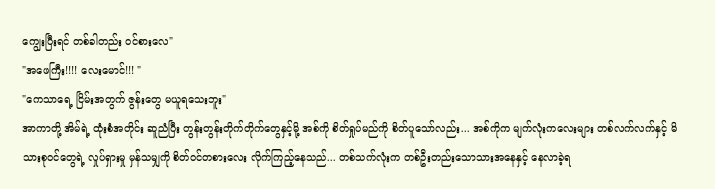ကျွေးပြီးရင် တစ်ခါတည်း ဝင်စားလေ"
"အဖေကြီး!!!! လေးမောင်!!! "
"ကေသာရေ့ ငြိမ်းအတွက် ဇွန်းတွေ မယူရသေးဘူး"
အာကာတို့ အိမ်ရဲ့ ထုံးစံအတိုင်း ဆူညံပြီး တွန်းတွန်းတိုက်တိုက်တွေနှင့်မို့ အစ်ကို စိတ်ရှုပ်မည်ကို စိတ်ပူသော်လည်း... အစ်ကိုက မျက်လုံးကလေးများ တစ်လက်လက်နှင့် မိသားစုဝင်တွေရဲ့ လှုပ်ရှားမှု မှန်သမျှကို စိတ်ဝင်တစားလေး လိုက်ကြည့်နေသည်... တစ်သက်လုံးက တစ်ဦးတည်းသောသားအနေနှင့် နေလာခဲ့ရ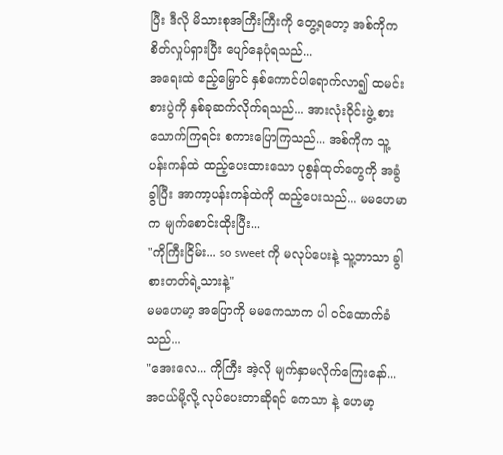ပြီး ဒီလို မိသားစုအကြီးကြီးကို တွေ့ရတော့ အစ်ကိုက စိတ်လှုပ်ရှားပြီး ပျော်နေပုံရသည်...
အရေးထဲ ဧည့်မြှောင် နှစ်ကောင်ပါရောက်လာ၍ ထမင်းစားပွဲကို နှစ်ခုဆက်လိုက်ရသည်... အားလုံးဝိုင်းဖွဲ့ စားသောက်ကြရင်း စကားပြောကြသည်... အစ်ကိုက သူ့ပန်းကန်ထဲ ထည့်ပေးထားသော ပုစွန်ထုတ်တွေကို အခွံခွါပြီး အာကာ့ပန်းကန်ထဲကို ထည့်ပေးသည်... မမဟေမာက မျက်စောင်းထိုးပြီး...
"ကိုကြီးငြိမ်း... so sweet ကို မလုပ်ပေးနဲ့ သူ့ဘာသာ ခွါစားတတ်ရဲ့သားနဲ့"
မမဟေမာ့ အပြောကို မမကေသာက ပါ ဝင်ထောက်ခံသည်...
"အေးလေ... ကိုကြီး အဲ့လို မျက်နှာမလိုက်ကြေးနော်... အငယ်မို့လို့ လုပ်ပေးတာဆိုရင် ကေသာ နဲ့ ဟေမာ့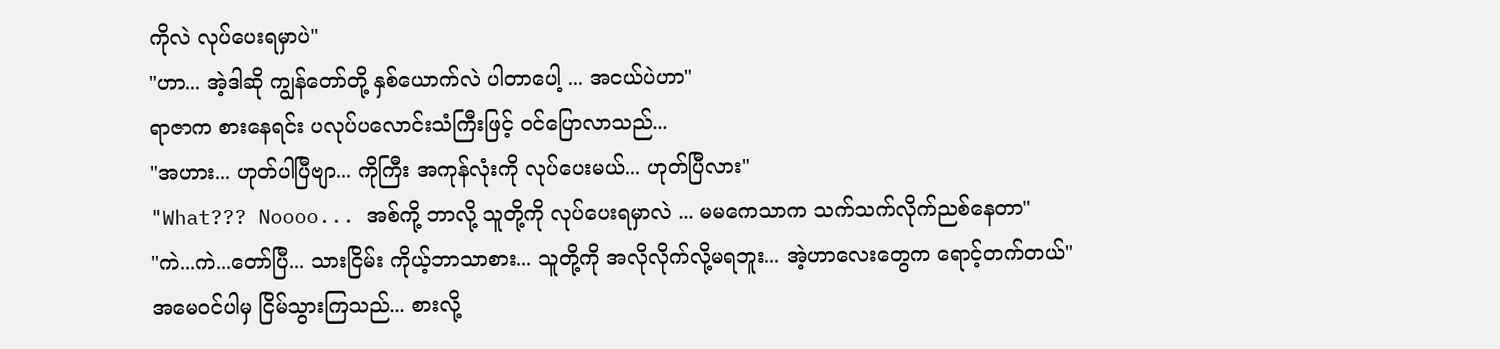ကိုလဲ လုပ်ပေးရမှာပဲ"
"ဟာ... အဲ့ဒါဆို ကျွန်တော်တို့ နှစ်ယောက်လဲ ပါတာပေါ့ ... အငယ်ပဲဟာ"
ရာဇာက စားနေရင်း ပလုပ်ပလောင်းသံကြီးဖြင့် ဝင်ပြောလာသည်...
"အဟား... ဟုတ်ပါပြီဗျာ... ကိုကြီး အကုန်လုံးကို လုပ်ပေးမယ်... ဟုတ်ပြီလား"
"What??? Noooo... အစ်ကို့ ဘာလို့ သူတို့ကို လုပ်ပေးရမှာလဲ ... မမကေသာက သက်သက်လိုက်ညစ်နေတာ"
"ကဲ...ကဲ...တော်ပြီ... သားငြိမ်း ကိုယ့်ဘာသာစား... သူတို့ကို အလိုလိုက်လို့မရဘူး... အဲ့ဟာလေးတွေက ရောင့်တက်တယ်"
အမေဝင်ပါမှ ငြိမ်သွားကြသည်... စားလို့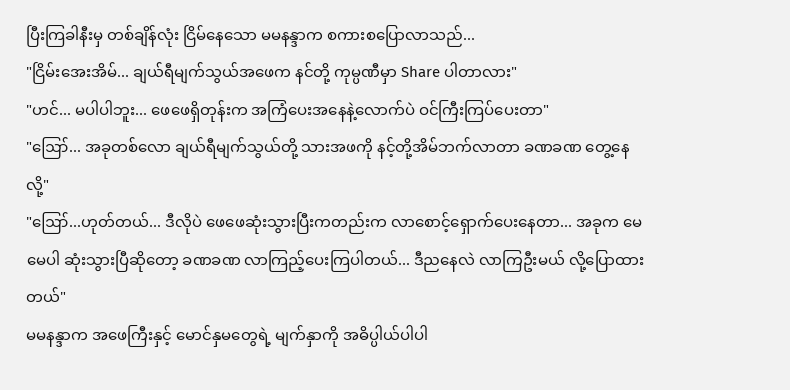ပြီးကြခါနီးမှ တစ်ချိန်လုံး ငြိမ်နေသော မမနန္ဒာက စကားစပြောလာသည်...
"ငြိမ်းအေးအိမ်... ချယ်ရီမျက်သွယ်အဖေက နင်တို့ ကုမ္ပဏီမှာ Share ပါတာလား"
"ဟင်... မပါပါဘူး... ဖေဖေရှိတုန်းက အကြံပေးအနေနဲ့လောက်ပဲ ဝင်ကြီးကြပ်ပေးတာ"
"ဪ... အခုတစ်လော ချယ်ရီမျက်သွယ်တို့ သားအဖကို နင့်တို့အိမ်ဘက်လာတာ ခဏခဏ တွေ့နေလို့"
"ဪ...ဟုတ်တယ်... ဒီလိုပဲ ဖေဖေဆုံးသွားပြီးကတည်းက လာစောင့်ရှောက်ပေးနေတာ... အခုက မေမေပါ ဆုံးသွားပြီဆိုတော့ ခဏခဏ လာကြည့်ပေးကြပါတယ်... ဒီညနေလဲ လာကြဦးမယ် လို့ပြောထားတယ်"
မမနန္ဒာက အဖေကြီးနှင့် မောင်နှမတွေရဲ့ မျက်နှာကို အဓိပ္ပါယ်ပါပါ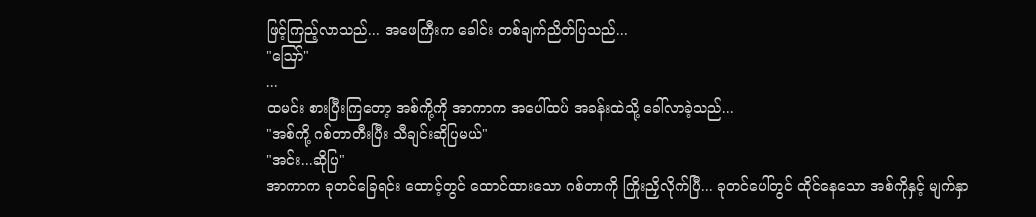ဖြင့်ကြည့်လာသည်... အဖေကြီးက ခေါင်း တစ်ချက်ညိတ်ပြသည်...
"ဪ"
...
ထမင်း စားပြီးကြတော့ အစ်ကို့ကို အာကာက အပေါ်ထပ် အခန်းထဲသို့ ခေါ်လာခဲ့သည်...
"အစ်ကို့ ဂစ်တာတီးပြီး သီချင်းဆိုပြမယ်"
"အင်း...ဆိုပြ"
အာကာက ခုတင်ခြေရင်း ထောင့်တွင် ထောင်ထားသော ဂစ်တာကို ကြိုးညှိလိုက်ပြီ... ခုတင်ပေါ်တွင် ထိုင်နေသော အစ်ကိုနှင့် မျက်နှာ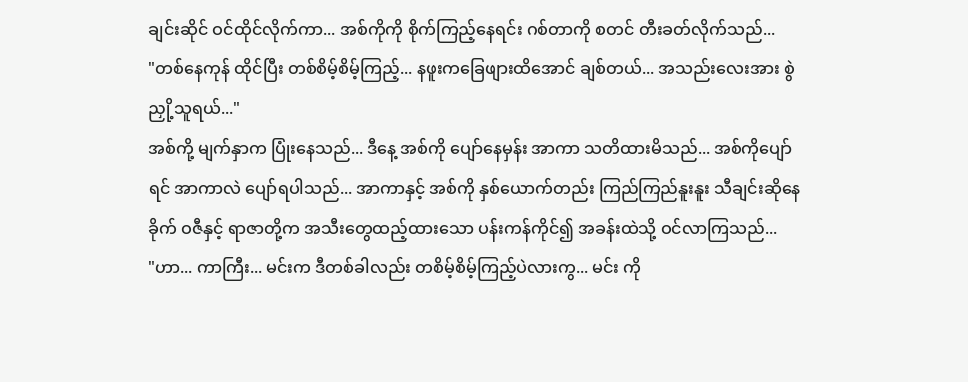ချင်းဆိုင် ဝင်ထိုင်လိုက်ကာ... အစ်ကိုကို စိုက်ကြည့်နေရင်း ဂစ်တာကို စတင် တီးခတ်လိုက်သည်...
"တစ်နေကုန် ထိုင်ပြီး တစ်စိမ့်စိမ့်ကြည့်... နဖူးကခြေဖျားထိအောင် ချစ်တယ်... အသည်းလေးအား စွဲညှို့သူရယ်..."
အစ်ကို့ မျက်နှာက ပြုံးနေသည်... ဒီနေ့ အစ်ကို ပျော်နေမှန်း အာကာ သတိထားမိသည်... အစ်ကိုပျော်ရင် အာကာလဲ ပျော်ရပါသည်... အာကာနှင့် အစ်ကို နှစ်ယောက်တည်း ကြည်ကြည်နူးနူး သီချင်းဆိုနေခိုက် ဝဇီနှင့် ရာဇာတို့က အသီးတွေထည့်ထားသော ပန်းကန်ကိုင်၍ အခန်းထဲသို့ ဝင်လာကြသည်...
"ဟာ... ကာကြီး... မင်းက ဒီတစ်ခါလည်း တစိမ့်စိမ့်ကြည့်ပဲလားကွ... မင်း ကို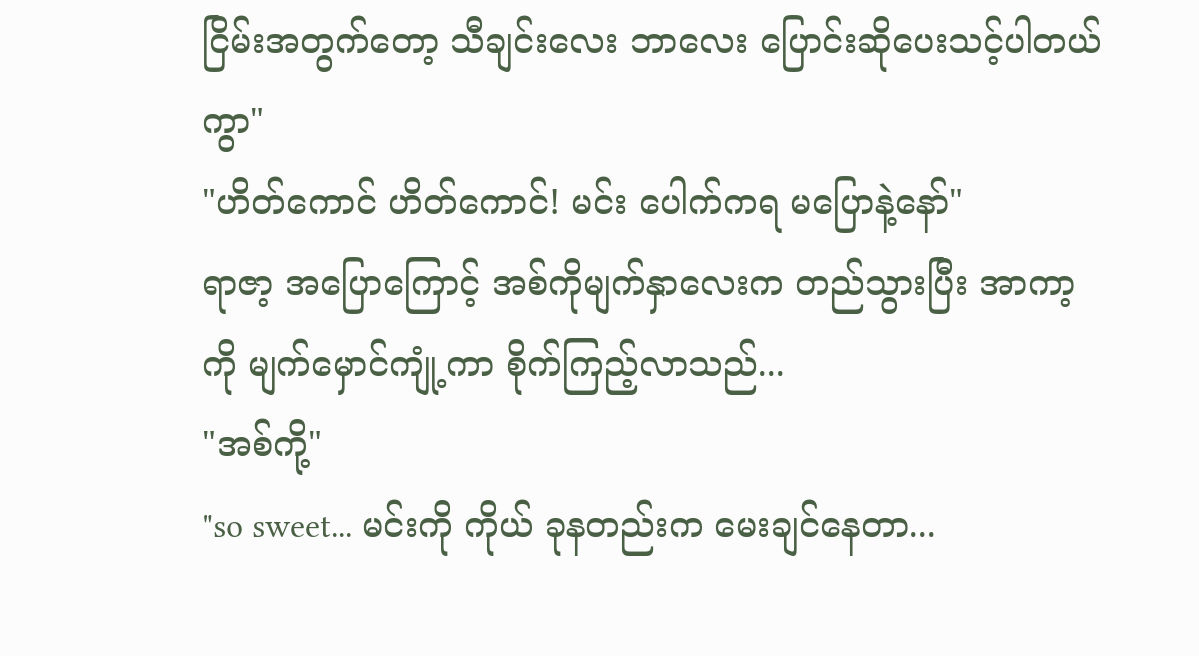ငြိမ်းအတွက်တော့ သီချင်းလေး ဘာလေး ပြောင်းဆိုပေးသင့်ပါတယ်ကွာ"
"ဟိတ်ကောင် ဟိတ်ကောင်! မင်း ပေါက်ကရ မပြောနဲ့နော်"
ရာဇာ့ အပြောကြောင့် အစ်ကိုမျက်နှာလေးက တည်သွားပြီး အာကာ့ကို မျက်မှောင်ကျုံ့ကာ စိုက်ကြည့်လာသည်...
"အစ်ကို့"
"so sweet... မင်းကို ကိုယ် ခုနတည်းက မေးချင်နေတာ...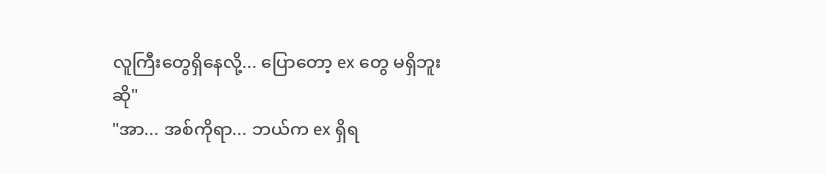လူကြီးတွေရှိနေလို့... ပြောတော့ ex တွေ မရှိဘူးဆို"
"အာ... အစ်ကိုရာ... ဘယ်က ex ရှိရ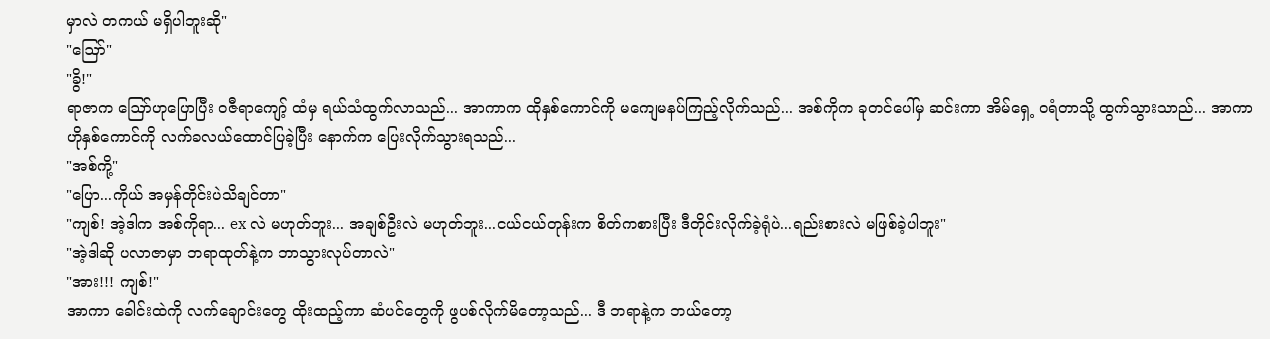မှာလဲ တကယ် မရှိပါဘူးဆို"
"ဪ"
"ခွိ!"
ရာဇာက ဪဟုပြောပြီး ဝဇီရာကျော့် ထံမှ ရယ်သံထွက်လာသည်... အာကာက ထိုနှစ်ကောင်ကို မကျေမနပ်ကြည့်လိုက်သည်... အစ်ကိုက ခုတင်ပေါ်မှ ဆင်းကာ အိမ်ရှေ့ ဝရံတာသို့ ထွက်သွားသာည်... အာကာ ဟိုနှစ်ကောင်ကို လက်ခလယ်ထောင်ပြခဲ့ပြီး နောက်က ပြေးလိုက်သွားရသည်...
"အစ်ကို့"
"ပြော...ကိုယ် အမှန်တိုင်းပဲသိချင်တာ"
"ကျစ်! အဲ့ဒါက အစ်ကိုရာ... ex လဲ မဟုတ်ဘူး... အချစ်ဦးလဲ မဟုတ်ဘူး...ငယ်ငယ်တုန်းက စိတ်ကစားပြီး ဒီတိုင်းလိုက်ခဲ့ရုံပဲ...ရည်းစားလဲ မဖြစ်ခဲ့ပါဘူး"
"အဲ့ဒါဆို ပလာဇာမှာ ဘရာထုတ်နဲ့က ဘာသွားလုပ်တာလဲ"
"အား!!! ကျစ်!"
အာကာ ခေါင်းထဲကို လက်ချောင်းတွေ ထိုးထည့်ကာ ဆံပင်တွေကို ဖွပစ်လိုက်မိတော့သည်... ဒီ ဘရာနဲ့က ဘယ်တော့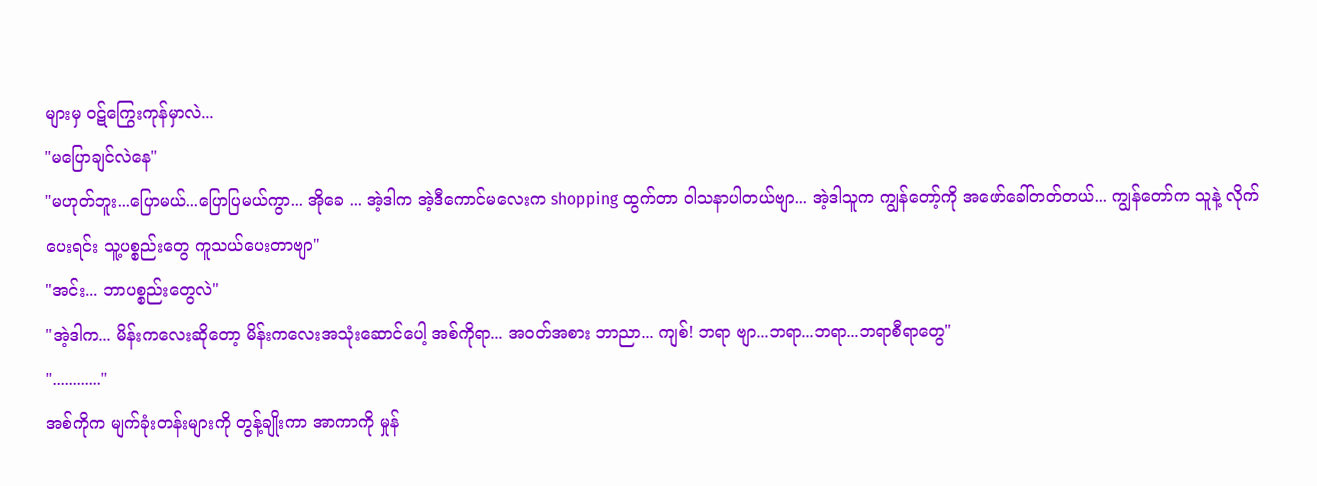များမှ ဝဋ်ကြွေးကုန်မှာလဲ...
"မပြောချင်လဲနေ"
"မဟုတ်ဘူး...ပြောမယ်...ပြောပြမယ်ကွာ... အိုခေ ... အဲ့ဒါက အဲ့ဒီကောင်မလေးက shopping ထွက်တာ ဝါသနာပါတယ်ဗျာ... အဲ့ဒါသူက ကျွန်တော့်ကို အဖော်ခေါ်တတ်တယ်... ကျွန်တော်က သူနဲ့ လိုက်ပေးရင်း သူ့ပစ္စည်းတွေ ကူသယ်ပေးတာဗျာ"
"အင်း... ဘာပစ္စည်းတွေလဲ"
"အဲ့ဒါက... မိန်းကလေးဆိုတော့ မိန်းကလေးအသုံးဆောင်ပေါ့ အစ်ကိုရာ... အဝတ်အစား ဘာညာ... ကျစ်! ဘရာ ဗျာ...ဘရာ...ဘရာ...ဘရာစီရာတွေ"
"............"
အစ်ကိုက မျက်ခုံးတန်းများကို တွန့်ချိုးကာ အာကာကို မှုန်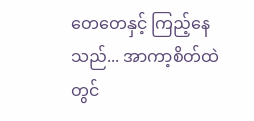တေတေနှင့် ကြည့်နေသည်... အာကာ့စိတ်ထဲတွင်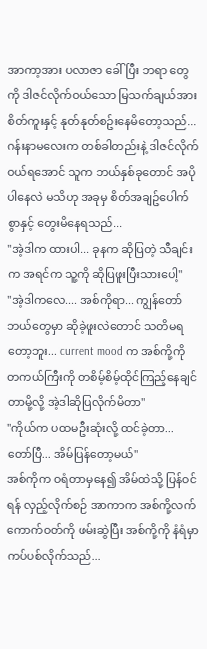အာကာ့အား ပလာဇာ ခေါ်ပြီး ဘရာ တွေကို ဒါဇင်လိုက်ဝယ်သော မြသက်ချယ်အား စိတ်ကူးနှင့် နုတ်နုတ်စဥ်းနေမိတော့သည်...
ဂန်းနာမလေးက တစ်ခါတည်းနဲ့ ဒါဇင်လိုက်ဝယ်ရအောင် သူက ဘယ်နှစ်ခုတောင် အပိုပါနေလဲ မသိဟု အခုမှ စိတ်အချဥ်ပေါက်စွာနှင့် တွေးမိနေရသည်...
"အဲ့ဒါက ထားပါ... ခုနက ဆိုပြတဲ့ သီချင်းက အရင်က သူ့ကို ဆိုပြဖူးပြီးသားပေါ့"
"အဲ့ဒါကလေ.... အစ်ကိုရာ... ကျွန်တော် ဘယ်တွေမှာ ဆိုခဲ့ဖူးလဲတောင် သတိမရတော့ဘူး... current mood က အစ်ကို့ကို တကယ်ကြီးကို တစိမ့်စိမ့်ထိုင်ကြည့်နေချင်တာမို့လို့ အဲ့ဒါဆိုပြလိုက်မိတာ"
"ကိုယ်က ပထမဦးဆုံးလို့ ထင်ခဲ့တာ... တော်ပြီ... အိမ်ပြန်တော့မယ်"
အစ်ကိုက ဝရံတာမှနေ၍ အိမ်ထဲသို့ ပြန်ဝင်ရန် လှည့်လိုက်စဉ် အာကာက အစ်ကို့လက်ကောက်ဝတ်ကို ဖမ်းဆွဲပြီး အစ်ကို့ကို နံရံမှာ ကပ်ပစ်လိုက်သည်...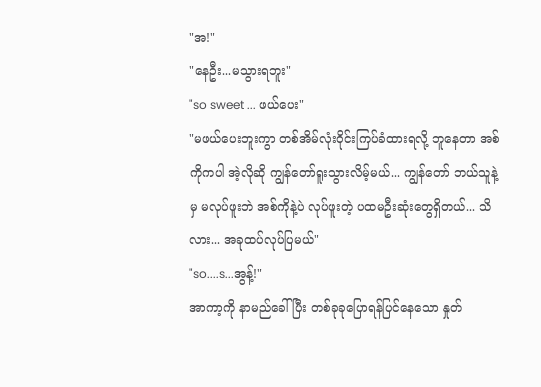"အ!"
"နေဦး...မသွားရဘူး"
"so sweet ... ဖယ်ပေး"
"မဖယ်ပေးဘူးကွာ တစ်အိမ်လုံးဝိုင်းကြပ်ခံထားရလို့ ဘူနေတာ အစ်ကိုကပါ အဲ့လိုဆို ကျွန်တော်ရူးသွားလိမ့်မယ်... ကျွန်တော် ဘယ်သူနဲ့မှ မလုပ်ဖူးဘဲ အစ်ကိုနဲ့ပဲ လုပ်ဖူးတဲ့ ပထမဦးဆုံးတွေရှိတယ်... သိလား... အခုထပ်လုပ်ပြမယ်"
"so....s...အွန့်!"
အာကာ့ကို နာမည်ခေါ်ပြီး တစ်ခုခုပြောရန်ပြင်နေသော နှုတ်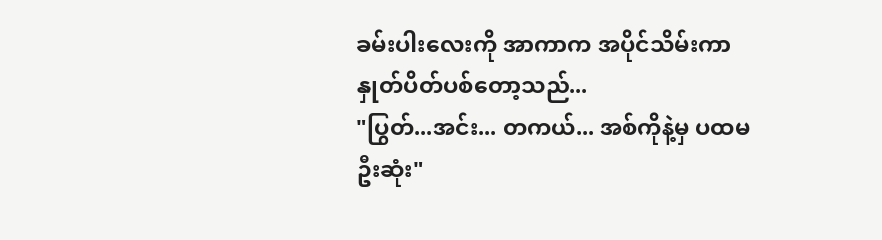ခမ်းပါးလေးကို အာကာက အပိုင်သိမ်းကာ နှုတ်ပိတ်ပစ်တော့သည်...
"ပြွတ်...အင်း... တကယ်... အစ်ကိုနဲ့မှ ပထမဦးဆုံး"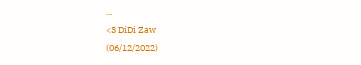...
<3 DiDi Zaw
(06/12/2022)